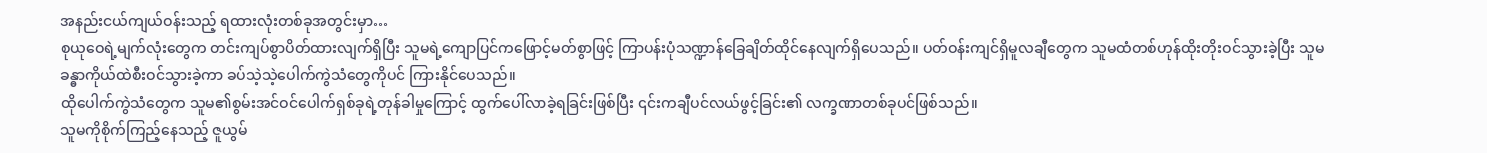အနည်းငယ်ကျယ်ဝန်းသည့် ရထားလုံးတစ်ခုအတွင်းမှာ…
စုယုဝေရဲ့မျက်လုံးတွေက တင်းကျပ်စွာပိတ်ထားလျက်ရှိပြီး သူမရဲ့ကျောပြင်ကဖြောင့်မတ်စွာဖြင့် ကြာပန်းပုံသဏ္ဍာန်ခြေချိတ်ထိုင်နေလျက်ရှိပေသည်။ ပတ်ဝန်းကျင်ရှိမူလချီတွေက သူမထံတစ်ဟုန်ထိုးတိုးဝင်သွားခဲ့ပြီး သူမခန္ဓာကိုယ်ထဲစီးဝင်သွားခဲ့ကာ ခပ်သဲ့သဲ့ပေါက်ကွဲသံတွေကိုပင် ကြားနိုင်ပေသည်။
ထိုပေါက်ကွဲသံတွေက သူမ၏စွမ်းအင်ဝင်ပေါက်ရှစ်ခုရဲ့တုန်ခါမှုကြောင့် ထွက်ပေါ်လာခဲ့ရခြင်းဖြစ်ပြီး ၎င်းကချီပင်လယ်ဖွင့်ခြင်း၏ လက္ခဏာတစ်ခုပင်ဖြစ်သည်။
သူမကိုစိုက်ကြည့်နေသည့် ဇူယွမ်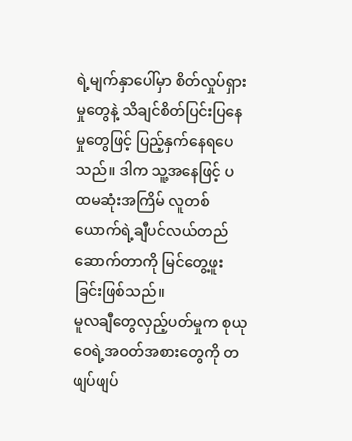ရဲ့မျက်နှာပေါ်မှာ စိတ်လှုပ်ရှားမှုတွေနဲ့ သိချင်စိတ်ပြင်းပြနေမှုတွေဖြင့် ပြည့်နှက်နေရပေသည်။ ဒါက သူ့အနေဖြင့် ပထမဆုံးအကြိမ် လူတစ်ယောက်ရဲ့ချီပင်လယ်တည်ဆောက်တာကို မြင်တွေ့ဖူးခြင်းဖြစ်သည်။
မူလချီတွေလှည့်ပတ်မှုက စုယုဝေရဲ့အဝတ်အစားတွေကို တဖျပ်ဖျပ်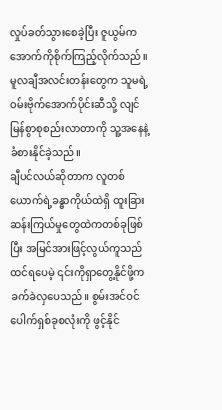လှုပ်ခတ်သွားစေခဲ့ပြီး ဇူယွမ်က အောက်ကိုစိုက်ကြည့်လိုက်သည်။ မူလချီအလင်းတန်းတွေက သူမရဲ့ဝမ်းဗိုက်အောက်ပိုင်းဆီသို့ လျင်မြန်စွာစုစည်းလာတာကို သူ့အနေနဲ့ခံစားနိုင်ခဲ့သည်။
ချီပင်လယ်ဆိုတာက လူတစ်ယောက်ရဲ့ခန္ဓာကိုယ်ထဲရှိ ထူးခြားဆန်းကြယ်မှုတွေထဲကတစ်ခုဖြစ်ပြီး အမြင်အားဖြင့်လွယ်ကူသည်ထင်ရပေမဲ့ ၎င်းကိုရှာတွေ့နိုင်ဖို့က ခက်ခဲလှပေသည်။ စွမ်းအင်ဝင်ပေါက်ရှစ်ခုစလုံးကို ဖွင့်နိုင်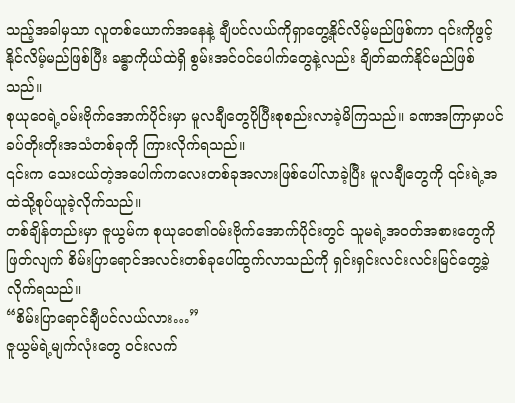သည့်အခါမှသာ လူတစ်ယောက်အနေနဲ့ ချီပင်လယ်ကိုရှာတွေ့နိုင်လိမ့်မည်ဖြစ်ကာ ၎င်းကိုဖွင့်နိုင်လိမ့်မည်ဖြစ်ပြီး ခန္ဓာကိုယ်ထဲရှိ စွမ်းအင်ဝင်ပေါက်တွေနဲ့လည်း ချိတ်ဆက်နိုင်မည်ဖြစ်သည်။
စုယုဝေရဲ့ဝမ်းဗိုက်အောက်ပိုင်းမှာ မူလချီတွေပိုပြီးစုစည်းလာခဲ့မိကြသည်။ ခဏအကြာမှာပင် ခပ်တိုးတိုးအသံတစ်ခုကို ကြားလိုက်ရသည်။
၎င်းက သေးငယ်တဲ့အပေါက်ကလေးတစ်ခုအလားဖြစ်ပေါ်လာခဲ့ပြီး မူလချီတွေကို ၎င်းရဲ့အထဲသို့စုပ်ယူခဲ့လိုက်သည်။
တစ်ချိန်တည်းမှာ ဇူယွမ်က စုယုဝေ၏ဝမ်းဗိုက်အောက်ပိုင်းတွင် သူမရဲ့အဝတ်အစားတွေကိုဖြတ်လျက် စိမ်းပြာရောင်အလင်းတစ်ခုပေါ်ထွက်လာသည်ကို ရှင်းရှင်းလင်းလင်းမြင်တွေ့ခဲ့လိုက်ရသည်။
“စိမ်းပြာရောင်ချီပင်လယ်လား…”
ဇူယွမ်ရဲ့မျက်လုံးတွေ ဝင်းလက်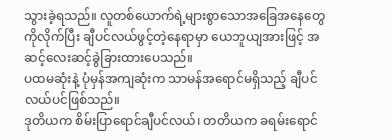သွားခဲ့ရသည်။ လူတစ်ယောက်ရဲ့များစွာသောအခြေအနေတွေကိုလိုက်ပြီး ချီပင်လယ်ဖွင့်တဲ့နေရာမှာ ယေဘူယျအားဖြင့် အဆင့်လေးဆင့်ခွဲခြားထားပေသည်။
ပထမဆုံးနဲ့ ပုံမှန်အကျဆုံးက သာမန်အရောင်မရှိသည့် ချီပင်လယ်ပင်ဖြစ်သည်။
ဒုတိယက စိမ်းပြာရောင်ချီပင်လယ်၊ တတိယက ခရမ်းရောင်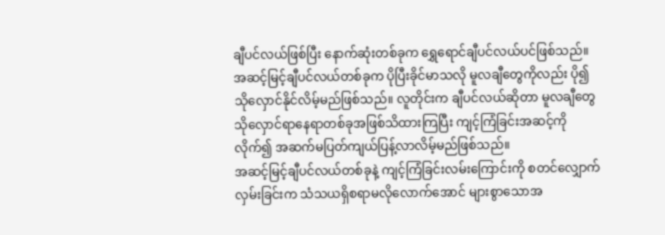ချီပင်လယ်ဖြစ်ပြီး နောက်ဆုံးတစ်ခုက ရွှေရောင်ချီပင်လယ်ပင်ဖြစ်သည်။
အဆင့်မြင့်ချီပင်လယ်တစ်ခုက ပိုပြီးခိုင်မာသလို မူလချီတွေကိုလည်း ပို၍သိုလှောင်နိုင်လိမ့်မည်ဖြစ်သည်။ လူတိုင်းက ချီပင်လယ်ဆိုတာ မူလချီတွေသိုလှောင်ရာနေရာတစ်ခုအဖြစ်သိထားကြပြီး ကျင့်ကြံခြင်းအဆင့်ကိုလိုက်၍ အဆက်မပြတ်ကျယ်ပြန့်လာလိမ့်မည်ဖြစ်သည်။
အဆင့်မြင့်ချီပင်လယ်တစ်ခုနဲ့ ကျင့်ကြံခြင်းလမ်းကြောင်းကို စတင်လျှောက်လှမ်းခြင်းက သံသယရှိစရာမလိုလောက်အောင် များစွာသောအ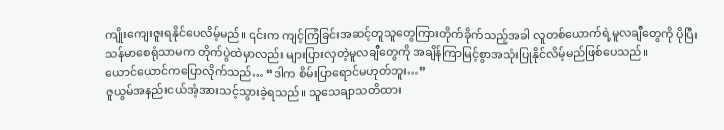ကျိုးကျေးဇူးရနိုင်ပေလိမ့်မည်။ ၎င်းက ကျင့်ကြံခြင်းအဆင့်တူသူတွေကြားတိုက်ခိုက်သည့်အခါ လူတစ်ယောက်ရဲ့မူလချီတွေကို ပိုပြီးသန်မာစေရုံသာမက တိုက်ပွဲထဲမှာလည်း များပြားလှတဲ့မူလချီတွေကို အချိန်ကြာမြင့်စွာအသုံးပြုနိုင်လိမ့်မည်ဖြစ်ပေသည်။
ယောင်ယောင်ကပြောလိုက်သည်… “ဒါက စိမ်းပြာရောင်မဟုတ်ဘူး…”
ဇူယွမ်အနည်းငယ်အံ့အားသင့်သွားခဲ့ရသည်။ သူသေချာသတိထား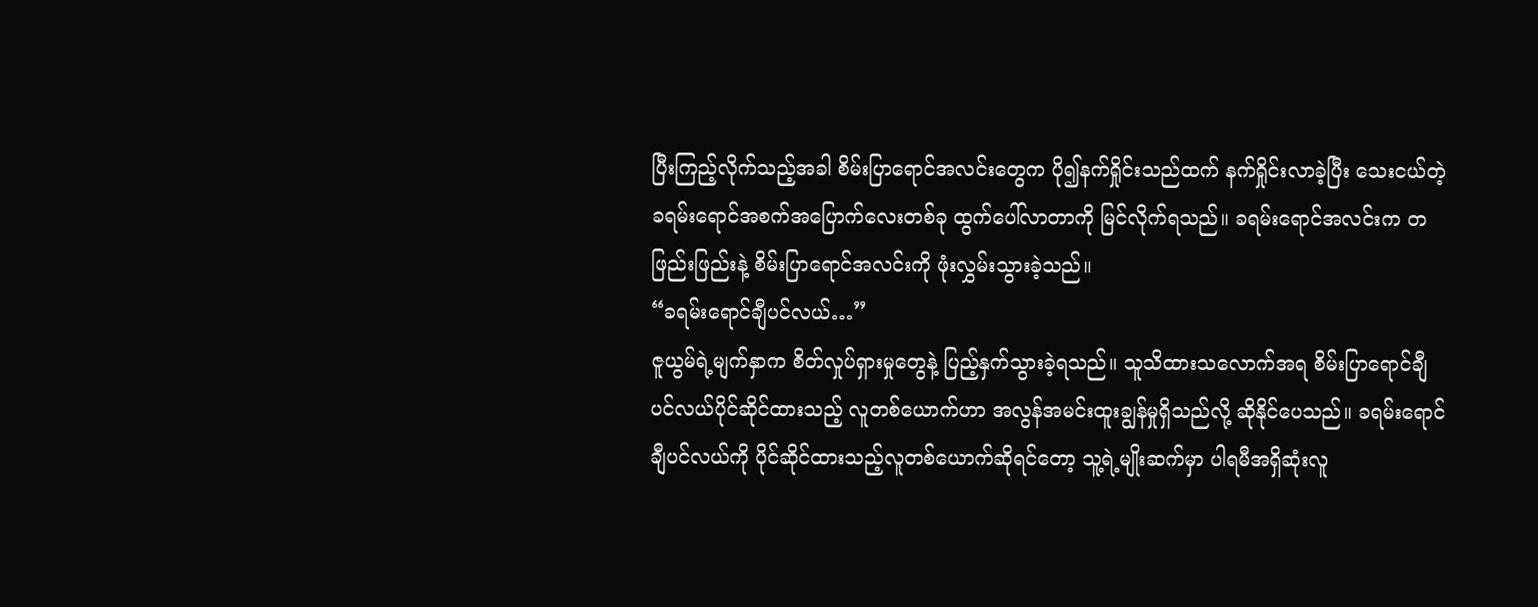ပြီးကြည့်လိုက်သည့်အခါ စိမ်းပြာရောင်အလင်းတွေက ပို၍နက်ရှိုင်းသည်ထက် နက်ရှိုင်းလာခဲ့ပြီး သေးငယ်တဲ့ခရမ်းရောင်အစက်အပြောက်လေးတစ်ခု ထွက်ပေါ်လာတာကို မြင်လိုက်ရသည်။ ခရမ်းရောင်အလင်းက တဖြည်းဖြည်းနဲ့ စိမ်းပြာရောင်အလင်းကို ဖုံးလွှမ်းသွားခဲ့သည်။
“ခရမ်းရောင်ချီပင်လယ်…”
ဇူယွမ်ရဲ့မျက်နှာက စိတ်လှုပ်ရှားမှုတွေနဲ့ ပြည့်နှက်သွားခဲ့ရသည်။ သူသိထားသလောက်အရ စိမ်းပြာရောင်ချီပင်လယ်ပိုင်ဆိုင်ထားသည့် လူတစ်ယောက်ဟာ အလွန်အမင်းထူးချွန်မှုရှိသည်လို့ ဆိုနိုင်ပေသည်။ ခရမ်းရောင်ချီပင်လယ်ကို ပိုင်ဆိုင်ထားသည့်လူတစ်ယောက်ဆိုရင်တော့ သူ့ရဲ့မျိုးဆက်မှာ ပါရမီအရှိဆုံးလူ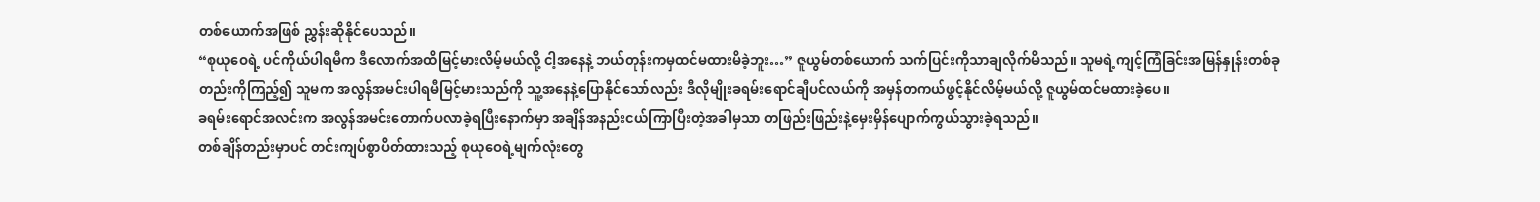တစ်ယောက်အဖြစ် ညွှန်းဆိုနိုင်ပေသည်။
“စုယုဝေရဲ့ ပင်ကိုယ်ပါရမီက ဒီလောက်အထိမြင့်မားလိမ့်မယ်လို့ ငါ့အနေနဲ့ ဘယ်တုန်းကမှထင်မထားမိခဲ့ဘူး…” ဇူယွမ်တစ်ယောက် သက်ပြင်းကိုသာချလိုက်မိသည်။ သူမရဲ့ကျင့်ကြံခြင်းအမြန်နှုန်းတစ်ခုတည်းကိုကြည့်၍ သူမက အလွန်အမင်းပါရမီမြင့်မားသည်ကို သူ့အနေနဲ့ပြောနိုင်သော်လည်း ဒီလိုမျိုးခရမ်းရောင်ချီပင်လယ်ကို အမှန်တကယ်ဖွင့်နိုင်လိမ့်မယ်လို့ ဇူယွမ်ထင်မထားခဲ့ပေ။
ခရမ်းရောင်အလင်းက အလွန်အမင်းတောက်ပလာခဲ့ရပြီးနောက်မှာ အချိန်အနည်းငယ်ကြာပြီးတဲ့အခါမှသာ တဖြည်းဖြည်းနဲ့မှေးမှိန်ပျောက်ကွယ်သွားခဲ့ရသည်။
တစ်ချိန်တည်းမှာပင် တင်းကျပ်စွာပိတ်ထားသည့် စုယုဝေရဲ့မျက်လုံးတွေ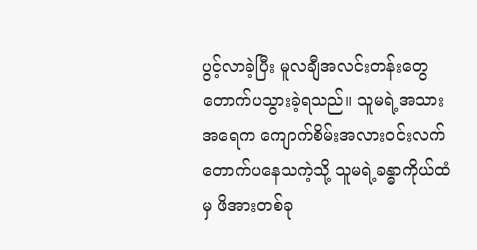ပွင့်လာခဲ့ပြီး မူလချီအလင်းတန်းတွေ တောက်ပသွားခဲ့ရသည်။ သူမရဲ့အသားအရေက ကျောက်စိမ်းအလားဝင်းလက်တောက်ပနေသကဲ့သို့ သူမရဲ့ခန္ဓာကိုယ်ထံမှ ဖိအားတစ်ခု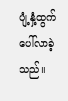ပျံ့နှံ့ထွက်ပေါ်လာခဲ့သည်။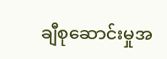ချီစုဆောင်းမှုအ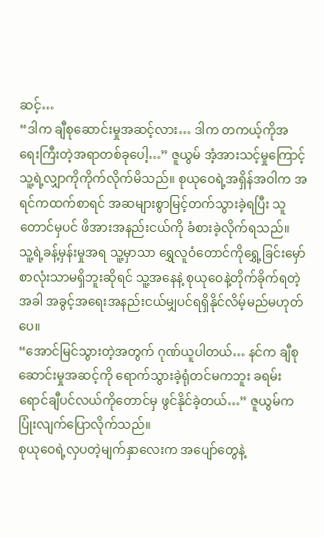ဆင့်…
“ဒါက ချီစုဆောင်းမှုအဆင့်လား… ဒါက တကယ့်ကိုအရေးကြီးတဲ့အရာတစ်ခုပေါ့…” ဇူယွမ် အံ့အားသင့်မှုကြောင့် သူ့ရဲ့လျှာကိုကိုက်လိုက်မိသည်။ စုယုဝေရဲ့အရှိန်အဝါက အရင်ကထက်စာရင် အဆများစွာမြင့်တက်သွားခဲ့ရပြီး သူတောင်မှပင် ဖိအားအနည်းငယ်ကို ခံစားခဲ့လိုက်ရသည်။
သူ့ရဲ့ခန့်မှန်းမှုအရ သူ့မှာသာ ရွှေလူဝံတောင်ကိုရွှေ့ခြင်းမှော်စာလုံးသာမရှိဘူးဆိုရင် သူ့အနေနဲ့ စုယုဝေနဲ့တိုက်ခိုက်ရတဲ့အခါ အခွင့်အရေးအနည်းငယ်မျှပင်ရရှိနိုင်လိမ့်မည်မဟုတ်ပေ။
“အောင်မြင်သွားတဲ့အတွက် ဂုဏ်ယူပါတယ်… နင်က ချီစုဆောင်းမှုအဆင့်ကို ရောက်သွားခဲ့ရုံတင်မကဘူး ခရမ်းရောင်ချီပင်လယ်ကိုတောင်မှ ဖွင်နိုင်ခဲ့တယ်…” ဇူယွမ်က ပြုံးလျက်ပြောလိုက်သည်။
စုယုဝေရဲ့လှပတဲ့မျက်နှာလေးက အပျော်တွေနဲ့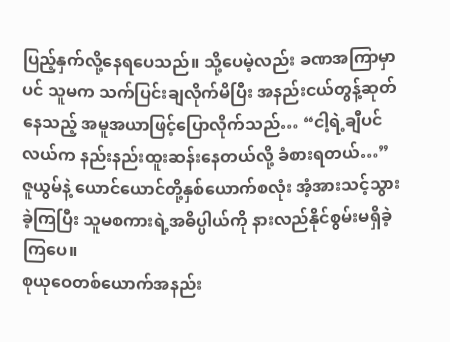ပြည့်နှက်လို့နေရပေသည်။ သို့ပေမဲ့လည်း ခဏအကြာမှာပင် သူမက သက်ပြင်းချလိုက်မိပြီး အနည်းငယ်တွန့်ဆုတ်နေသည့် အမူအယာဖြင့်ပြောလိုက်သည်… “ငါ့ရဲ့ချီပင်လယ်က နည်းနည်းထူးဆန်းနေတယ်လို့ ခံစားရတယ်…”
ဇူယွမ်နဲ့ ယောင်ယောင်တို့နှစ်ယောက်စလုံး အံ့အားသင့်သွားခဲ့ကြပြီး သူမစကားရဲ့အဓိပ္ပါယ်ကို နားလည်နိုင်စွမ်းမရှိခဲ့ကြပေ။
စုယုဝေတစ်ယောက်အနည်း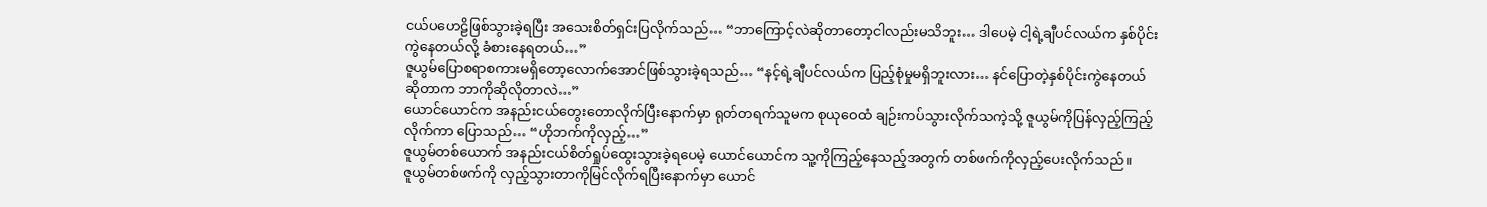ငယ်ပဟေဠိဖြစ်သွားခဲ့ရပြီး အသေးစိတ်ရှင်းပြလိုက်သည်… “ဘာကြောင့်လဲဆိုတာတော့ငါလည်းမသိဘူး… ဒါပေမဲ့ ငါ့ရဲ့ချီပင်လယ်က နှစ်ပိုင်းကွဲနေတယ်လို့ ခံစားနေရတယ်…”
ဇူယွမ်ပြောစရာစကားမရှိတော့လောက်အောင်ဖြစ်သွားခဲ့ရသည်… “နင့်ရဲ့ချီပင်လယ်က ပြည့်စုံမှုမရှိဘူးလား… နင်ပြောတဲ့နှစ်ပိုင်းကွဲနေတယ်ဆိုတာက ဘာကိုဆိုလိုတာလဲ…”
ယောင်ယောင်က အနည်းငယ်တွေးတောလိုက်ပြီးနောက်မှာ ရုတ်တရက်သူမက စုယုဝေထံ ချဉ်းကပ်သွားလိုက်သကဲ့သို့ ဇူယွမ်ကိုပြန်လှည့်ကြည့်လိုက်ကာ ပြောသည်… “ဟိုဘက်ကိုလှည့်…”
ဇူယွမ်တစ်ယောက် အနည်းငယ်စိတ်ရှုပ်ထွေးသွားခဲ့ရပေမဲ့ ယောင်ယောင်က သူ့ကိုကြည့်နေသည့်အတွက် တစ်ဖက်ကိုလှည့်ပေးလိုက်သည်။
ဇူယွမ်တစ်ဖက်ကို လှည့်သွားတာကိုမြင်လိုက်ရပြီးနောက်မှာ ယောင်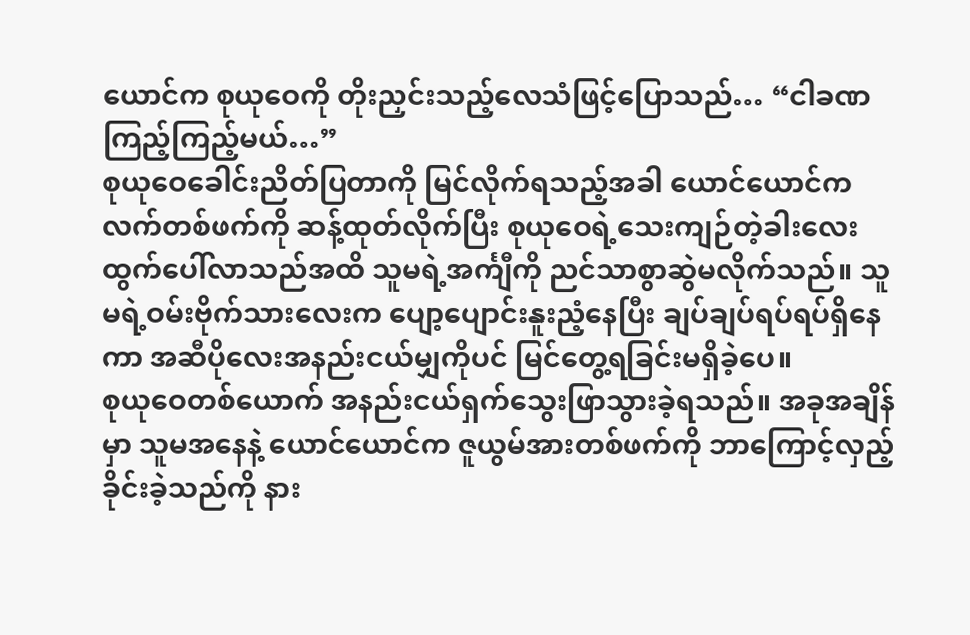ယောင်က စုယုဝေကို တိုးညှင်းသည့်လေသံဖြင့်ပြောသည်… “ငါခဏကြည့်ကြည့်မယ်…”
စုယုဝေခေါင်းညိတ်ပြတာကို မြင်လိုက်ရသည့်အခါ ယောင်ယောင်ကလက်တစ်ဖက်ကို ဆန့်ထုတ်လိုက်ပြီး စုယုဝေရဲ့သေးကျဉ်တဲ့ခါးလေးထွက်ပေါ်လာသည်အထိ သူမရဲ့အင်္ကျီကို ညင်သာစွာဆွဲမလိုက်သည်။ သူမရဲ့ဝမ်းဗိုက်သားလေးက ပျော့ပျောင်းနူးညံ့နေပြီး ချပ်ချပ်ရပ်ရပ်ရှိနေကာ အဆီပိုလေးအနည်းငယ်မျှကိုပင် မြင်တွေ့ရခြင်းမရှိခဲ့ပေ။
စုယုဝေတစ်ယောက် အနည်းငယ်ရှက်သွေးဖြာသွားခဲ့ရသည်။ အခုအချိန်မှာ သူမအနေနဲ့ ယောင်ယောင်က ဇူယွမ်အားတစ်ဖက်ကို ဘာကြောင့်လှည့်ခိုင်းခဲ့သည်ကို နား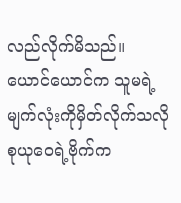လည်လိုက်မိသည်။
ယောင်ယောင်က သူမရဲ့မျက်လုံးကိုမှိတ်လိုက်သလို စုယုဝေရဲ့ဗိုက်က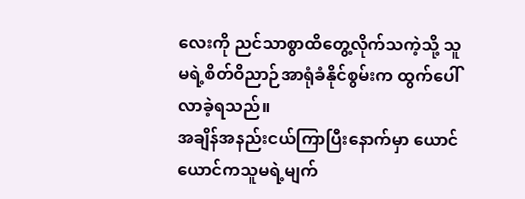လေးကို ညင်သာစွာထိတွေ့လိုက်သကဲ့သို့ သူမရဲ့စိတ်ဝိညာဉ်အာရုံခံနိုင်စွမ်းက ထွက်ပေါ်လာခဲ့ရသည်။
အချိန်အနည်းငယ်ကြာပြီးနောက်မှာ ယောင်ယောင်ကသူမရဲ့မျက်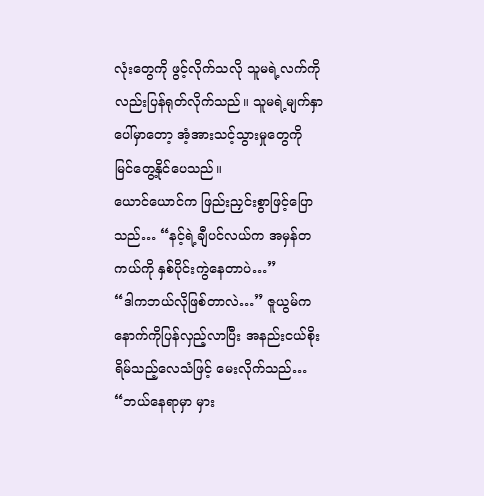လုံးတွေကို ဖွင့်လိုက်သလို သူမရဲ့လက်ကိုလည်းပြန်ရုတ်လိုက်သည်။ သူမရဲ့မျက်နှာပေါ်မှာတော့ အံ့အားသင့်သွားမှုတွေကို မြင်တွေ့နိုင်ပေသည်။
ယောင်ယောင်က ဖြည်းညှင်းစွာဖြင့်ပြောသည်… “နင့်ရဲ့ချီပင်လယ်က အမှန်တကယ်ကို နှစ်ပိုင်းကွဲနေတာပဲ…”
“ဒါကဘယ်လိုဖြစ်တာလဲ…” ဇူယွမ်ကနောက်ကိုပြန်လှည့်လာပြီး အနည်းငယ်စိုးရိမ်သည့်လေသံဖြင့် မေးလိုက်သည်… “ဘယ်နေရာမှာ မှား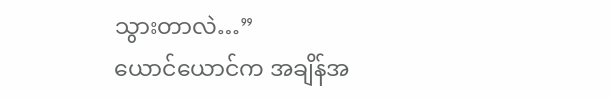သွားတာလဲ…”
ယောင်ယောင်က အချိန်အ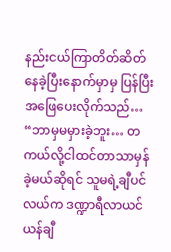နည်းငယ်ကြာတိတ်ဆိတ်နေခဲ့ပြီးနောက်မှာမှ ပြန်ပြီးအဖြေပေးလိုက်သည်… “ဘာမှမမှားခဲ့ဘူး… တကယ်လို့ငါထင်တာသာမှန်ခဲ့မယ်ဆိုရင် သူမရဲ့ချီပင်လယ်က ဒဏ္ဍာရီလာယင်ယန်ချီ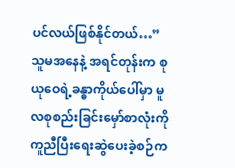ပင်လယ်ဖြစ်နိုင်တယ်…”
သူမအနေနဲ့ အရင်တုန်းက စုယုဝေရဲ့ခန္ဓာကိုယ်ပေါ်မှာ မူလစုစည်းခြင်းမှော်စာလုံးကို ကူညီပြီးရေးဆွဲပေးခဲ့စဉ်က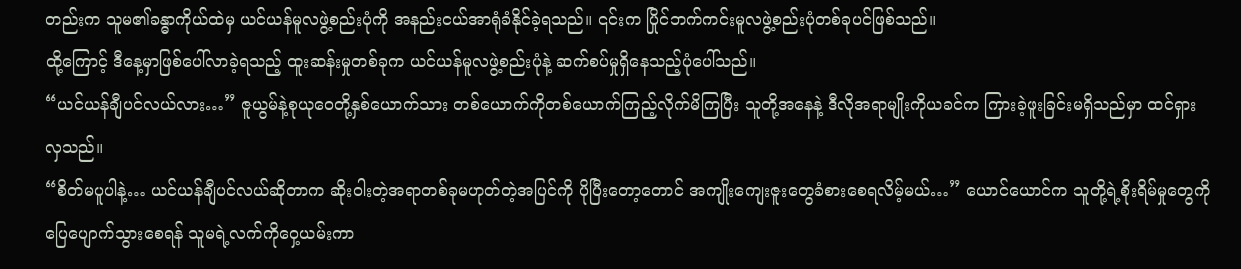တည်းက သူမ၏ခန္ဓာကိုယ်ထဲမှ ယင်ယန်မူလဖွဲ့စည်းပုံကို အနည်းငယ်အာရုံခံနိုင်ခဲ့ရသည်။ ၎င်းက ပြိုင်ဘက်ကင်းမူလဖွဲ့စည်းပုံတစ်ခုပင်ဖြစ်သည်။
ထို့ကြောင့် ဒီနေ့မှာဖြစ်ပေါ်လာခဲ့ရသည့် ထူးဆန်းမှုတစ်ခုက ယင်ယန်မူလဖွဲ့စည်းပုံနဲ့ ဆက်စပ်မှုရှိနေသည့်ပုံပေါ်သည်။
“ယင်ယန်ချီပင်လယ်လား…” ဇူယွမ်နဲ့စုယုဝေတို့နှစ်ယောက်သား တစ်ယောက်ကိုတစ်ယောက်ကြည့်လိုက်မိကြပြီး သူတို့အနေနဲ့ ဒီလိုအရာမျိုးကိုယခင်က ကြားခဲ့ဖူးခြင်းမရှိသည်မှာ ထင်ရှားလှသည်။
“စိတ်မပူပါနဲ့… ယင်ယန်ချီပင်လယ်ဆိုတာက ဆိုးဝါးတဲ့အရာတစ်ခုမဟုတ်တဲ့အပြင်ကို ပိုပြီးတော့တောင် အကျိုးကျေးဇူးတွေခံစားစေရလိမ့်မယ်…” ယောင်ယောင်က သူတို့ရဲ့စိုးရိမ်မှုတွေကို ပြေပျောက်သွားစေရန် သူမရဲ့လက်ကိုဝှေ့ယမ်းကာ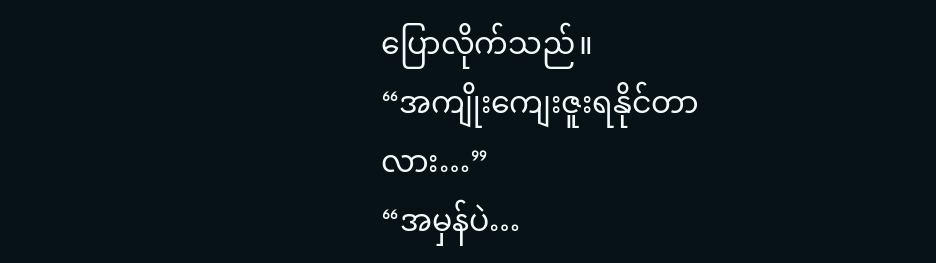ပြောလိုက်သည်။
“အကျိုးကျေးဇူးရနိုင်တာလား…”
“အမှန်ပဲ…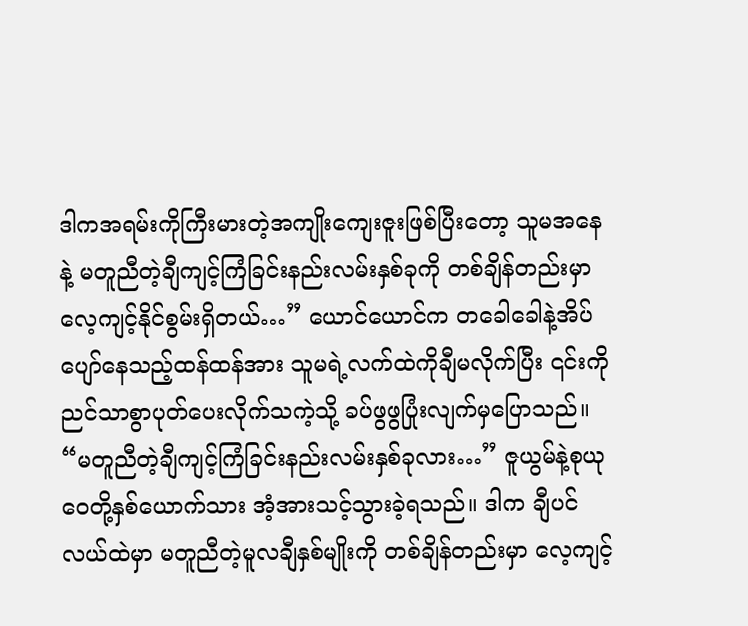ဒါကအရမ်းကိုကြီးမားတဲ့အကျိုးကျေးဇူးဖြစ်ပြီးတော့ သူမအနေနဲ့ မတူညီတဲ့ချီကျင့်ကြံခြင်းနည်းလမ်းနှစ်ခုကို တစ်ချိန်တည်းမှာ လေ့ကျင့်နိုင်စွမ်းရှိတယ်…” ယောင်ယောင်က တခေါခေါနဲ့အိပ်ပျော်နေသည့်ထန်ထန်အား သူမရဲ့လက်ထဲကိုချီမလိုက်ပြီး ၎င်းကိုညင်သာစွာပုတ်ပေးလိုက်သကဲ့သို့ ခပ်ဖွဖွပြုံးလျက်မှပြောသည်။
“မတူညီတဲ့ချီကျင့်ကြံခြင်းနည်းလမ်းနှစ်ခုလား…” ဇူယွမ်နဲ့စုယုဝေတို့နှစ်ယောက်သား အံ့အားသင့်သွားခဲ့ရသည်။ ဒါက ချီပင်လယ်ထဲမှာ မတူညီတဲ့မူလချီနှစ်မျိုးကို တစ်ချိန်တည်းမှာ လေ့ကျင့်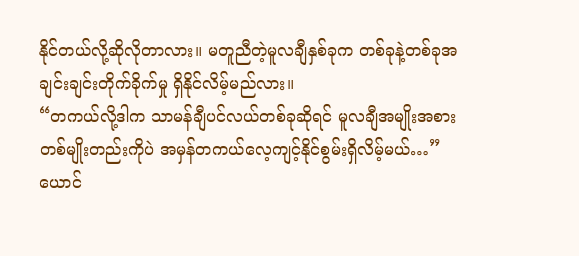နိုင်တယ်လို့ဆိုလိုတာလား။ မတူညီတဲ့မူလချီနှစ်ခုက တစ်ခုနဲ့တစ်ခုအချင်းချင်းတိုက်ခိုက်မှု ရှိနိုင်လိမ့်မည်လား။
“တကယ်လို့ဒါက သာမန်ချီပင်လယ်တစ်ခုဆိုရင် မူလချီအမျိုးအစားတစ်မျိုးတည်းကိုပဲ အမှန်တကယ်လေ့ကျင့်နိုင်စွမ်းရှိလိမ့်မယ်…” ယောင်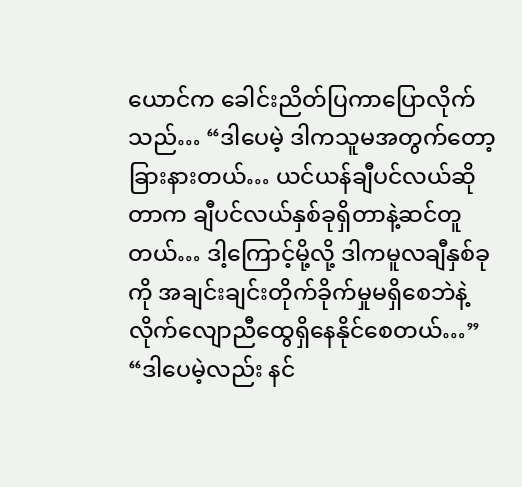ယောင်က ခေါင်းညိတ်ပြကာပြောလိုက်သည်… “ဒါပေမဲ့ ဒါကသူမအတွက်တော့ခြားနားတယ်… ယင်ယန်ချီပင်လယ်ဆိုတာက ချီပင်လယ်နှစ်ခုရှိတာနဲ့ဆင်တူတယ်… ဒါ့ကြောင့်မို့လို့ ဒါကမူလချီနှစ်ခုကို အချင်းချင်းတိုက်ခိုက်မှုမရှိစေဘဲနဲ့ လိုက်လျောညီထွေရှိနေနိုင်စေတယ်…”
“ဒါပေမဲ့လည်း နင်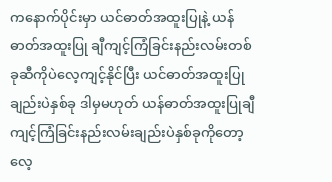ကနောက်ပိုင်းမှာ ယင်ဓာတ်အထူးပြုနဲ့ ယန်ဓာတ်အထူးပြု ချီကျင့်ကြံခြင်းနည်းလမ်းတစ်ခုဆီကိုပဲလေ့ကျင့်နိုင်ပြီး ယင်ဓာတ်အထူးပြုချည်းပဲနှစ်ခု ဒါမှမဟုတ် ယန်ဓာတ်အထူးပြုချီကျင့်ကြံခြင်းနည်းလမ်းချည်းပဲနှစ်ခုကိုတော့ လေ့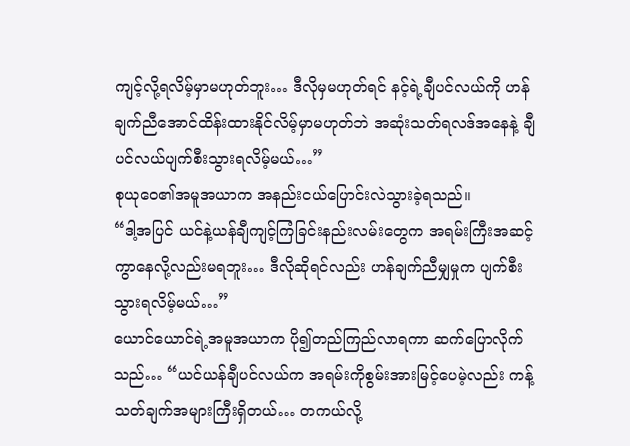ကျင့်လို့ရလိမ့်မှာမဟုတ်ဘူး… ဒီလိုမှမဟုတ်ရင် နင့်ရဲ့ချီပင်လယ်ကို ဟန်ချက်ညီအောင်ထိန်းထားနိုင်လိမ့်မှာမဟုတ်ဘဲ အဆုံးသတ်ရလဒ်အနေနဲ့ ချီပင်လယ်ပျက်စီးသွားရလိမ့်မယ်…”
စုယုဝေ၏အမူအယာက အနည်းငယ်ပြောင်းလဲသွားခဲ့ရသည်။
“ဒါ့အပြင် ယင်နဲ့ယန်ချီကျင့်ကြံခြင်းနည်းလမ်းတွေက အရမ်းကြီးအဆင့်ကွာနေလို့လည်းမရဘူး… ဒီလိုဆိုရင်လည်း ဟန်ချက်ညီမျှမှုက ပျက်စီးသွားရလိမ့်မယ်…”
ယောင်ယောင်ရဲ့အမူအယာက ပို၍တည်ကြည်လာရကာ ဆက်ပြောလိုက်သည်… “ယင်ယန်ချီပင်လယ်က အရမ်းကိုစွမ်းအားမြင့်ပေမဲ့လည်း ကန့်သတ်ချက်အများကြီးရှိတယ်… တကယ်လို့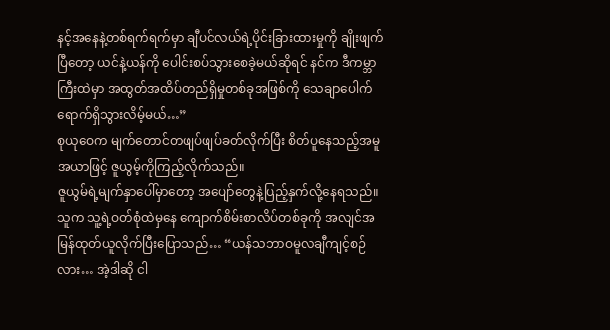နင့်အနေနဲ့တစ်ရက်ရက်မှာ ချီပင်လယ်ရဲ့ပိုင်းခြားထားမှုကို ချိုးဖျက်ပြီတော့ ယင်နဲ့ယန်ကို ပေါင်းစပ်သွားစေခဲ့မယ်ဆိုရင် နင်က ဒီကမ္ဘာကြီးထဲမှာ အထွတ်အထိပ်တည်ရှိမှုတစ်ခုအဖြစ်ကို သေချာပေါက်ရောက်ရှိသွားလိမ့်မယ်…”
စုယုဝေက မျက်တောင်တဖျပ်ဖျပ်ခတ်လိုက်ပြီး စိတ်ပူနေသည့်အမူအယာဖြင့် ဇူယွမ့်ကိုကြည့်လိုက်သည်။
ဇူယွမ်ရဲ့မျက်နှာပေါ်မှာတော့ အပျော်တွေနဲ့ပြည့်နှက်လို့နေရသည်။ သူက သူ့ရဲ့ဝတ်စုံထဲမှနေ ကျောက်စိမ်းစာလိပ်တစ်ခုကို အလျင်အမြန်ထုတ်ယူလိုက်ပြီးပြောသည်… “ယန်သဘာဝမူလချီကျင့်စဉ်လား… အဲ့ဒါဆို ငါ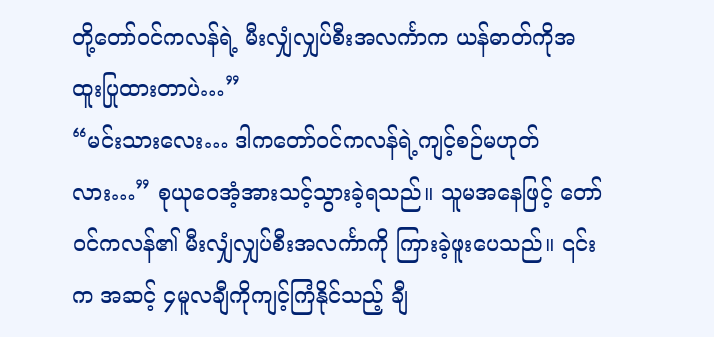တို့တော်ဝင်ကလန်ရဲ့ မီးလျှံလျှပ်စီးအလင်္ကာက ယန်ဓာတ်ကိုအထူးပြုထားတာပဲ…”
“မင်းသားလေး… ဒါကတော်ဝင်ကလန်ရဲ့ကျင့်စဉ်မဟုတ်လား…” စုယုဝေအံ့အားသင့်သွားခဲ့ရသည်။ သူမအနေဖြင့် တော်ဝင်ကလန်၏ မီးလျှံလျှပ်စီးအလင်္ကာကို ကြားခဲ့ဖူးပေသည်။ ၎င်းက အဆင့် ၄မူလချီကိုကျင့်ကြံနိုင်သည့် ချီ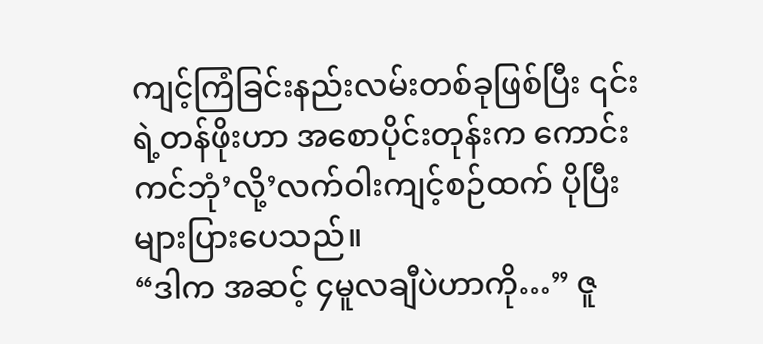ကျင့်ကြံခြင်းနည်းလမ်းတစ်ခုဖြစ်ပြီး ၎င်းရဲ့တန်ဖိုးဟာ အစောပိုင်းတုန်းက ကောင်းကင်ဘုံ’လို့’လက်ဝါးကျင့်စဉ်ထက် ပိုပြီးများပြားပေသည်။
“ဒါက အဆင့် ၄မူလချီပဲဟာကို…” ဇူ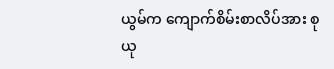ယွမ်က ကျောက်စိမ်းစာလိပ်အား စုယု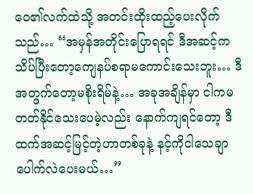ဝေ၏လက်ထဲသို့ အတင်းထိုးထည့်ပေးလိုက်သည်… “အမှန်အတိုင်းပြောရရင် ဒီအဆင့်က သိပ်ပြီးတော့ကျေနပ်စရာမကောင်းသေးဘူး… ဒီအတွက်တော့မစိုးရိမ်နဲ့… အခုအချိန်မှာ ငါကမတတ်နိုင်သေးပေမဲ့လည်း နောက်ကျရင်တော့ ဒီထက်အဆင့်မြင့်တဲ့ဟာတစ်ခုနဲ့ နင့်ကိုငါသေချာပေါက်လဲပေးမယ်…”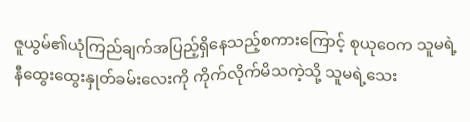ဇူယွမ်၏ယုံကြည်ချက်အပြည့်ရှိနေသည့်စကားကြောင့် စုယုဝေက သူမရဲ့နီထွေးထွေးနှုတ်ခမ်းလေးကို ကိုက်လိုက်မိသကဲ့သို့ သူမရဲ့သေး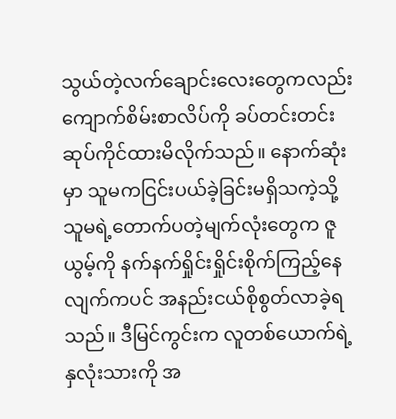သွယ်တဲ့လက်ချောင်းလေးတွေကလည်း ကျောက်စိမ်းစာလိပ်ကို ခပ်တင်းတင်းဆုပ်ကိုင်ထားမိလိုက်သည်။ နောက်ဆုံးမှာ သူမကငြင်းပယ်ခဲ့ခြင်းမရှိသကဲ့သို့ သူမရဲ့တောက်ပတဲ့မျက်လုံးတွေက ဇူယွမ့်ကို နက်နက်ရှိုင်းရှိုင်းစိုက်ကြည့်နေလျက်ကပင် အနည်းငယ်စိုစွတ်လာခဲ့ရသည်။ ဒီမြင်ကွင်းက လူတစ်ယောက်ရဲ့နှလုံးသားကို အ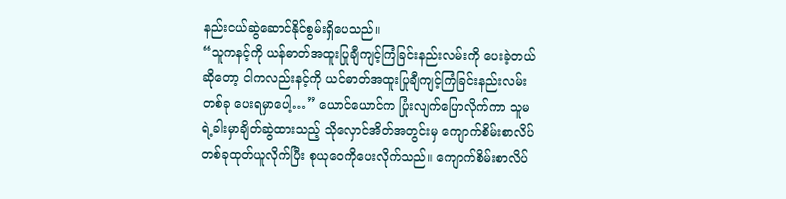နည်းငယ်ဆွဲဆောင်နိုင်စွမ်းရှိပေသည်။
“သူကနင့်ကို ယန်ဓာတ်အထူးပြုချီကျင့်ကြံခြင်းနည်းလမ်းကို ပေးခဲ့တယ်ဆိုတော့ ငါကလည်းနင့်ကို ယင်ဓာတ်အထူးပြုချီကျင့်ကြံခြင်းနည်းလမ်းတစ်ခု ပေးရမှာပေါ့…” ယောင်ယောင်က ပြုံးလျက်ပြောလိုက်ကာ သူမရဲ့ခါးမှာချိတ်ဆွဲထားသည့် သိုလှောင်အိတ်အတွင်းမှ ကျောက်စိမ်းစာလိပ်တစ်ခုထုတ်ယူလိုက်ပြီး စုယုဝေကိုပေးလိုက်သည်။ ကျောက်စိမ်းစာလိပ်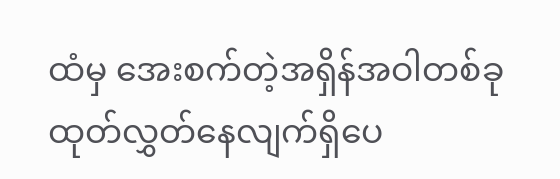ထံမှ အေးစက်တဲ့အရှိန်အဝါတစ်ခု ထုတ်လွှတ်နေလျက်ရှိပေ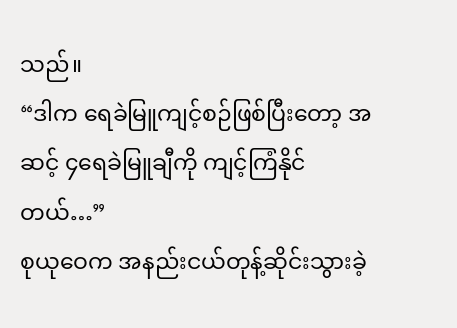သည်။
“ဒါက ရေခဲမြူကျင့်စဉ်ဖြစ်ပြီးတော့ အဆင့် ၄ရေခဲမြူချီကို ကျင့်ကြံနိုင်တယ်…”
စုယုဝေက အနည်းငယ်တုန့်ဆိုင်းသွားခဲ့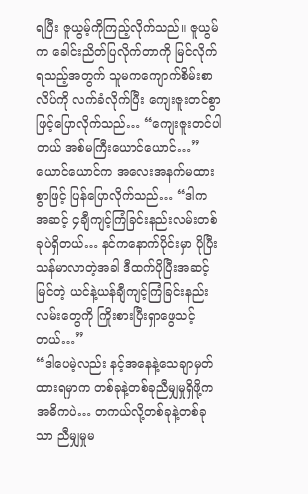ရပြီး ဇူယွမ့်ကိုကြည့်လိုက်သည်။ ဇူယွမ်က ခေါင်းညိတ်ပြလိုက်တာကို မြင်လိုက်ရသည့်အတွက် သူမကကျောက်စိမ်းစာလိပ်ကို လက်ခံလိုက်ပြီး ကျေးဇူးတင်စွာဖြင့်ပြောလိုက်သည်… “ကျေးဇူးတင်ပါတယ် အစ်မကြီးယောင်ယောင်…”
ယောင်ယောင်က အလေးအနက်မထားစွာဖြင့် ပြန်ပြောလိုက်သည်… “ဒါက အဆင့် ၄ချီကျင့်ကြံခြင်းနည်းလမ်းတစ်ခုပဲရှိတယ်… နင်ကနောက်ပိုင်းမှာ ပိုပြီးသန်မာလာတဲ့အခါ ဒီထက်ပိုပြီးအဆင့်မြင်တဲ့ ယင်နဲ့ယန်ချီကျင့်ကြံခြင်းနည်းလမ်းတွေကို ကြိုးစားပြီးရှာဖွေသင့်တယ်…”
“ဒါပေမဲ့လည်း နင့်အနေနဲ့သေချာမှတ်ထားရမှာက တစ်ခုနဲ့တစ်ခုညီမျှမှုရှိဖို့က အဓိကပဲ… တကယ်လို့တစ်ခုနဲ့တစ်ခုသာ ညီမျှမှုမ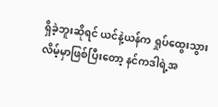ရှိခဲ့ဘူးဆိုရင် ယင်နဲ့ယန်က ရှုပ်ထွေးသွားလိမ့်မှာဖြစ်ပြီးတော့ နင်ကဒါရဲ့အ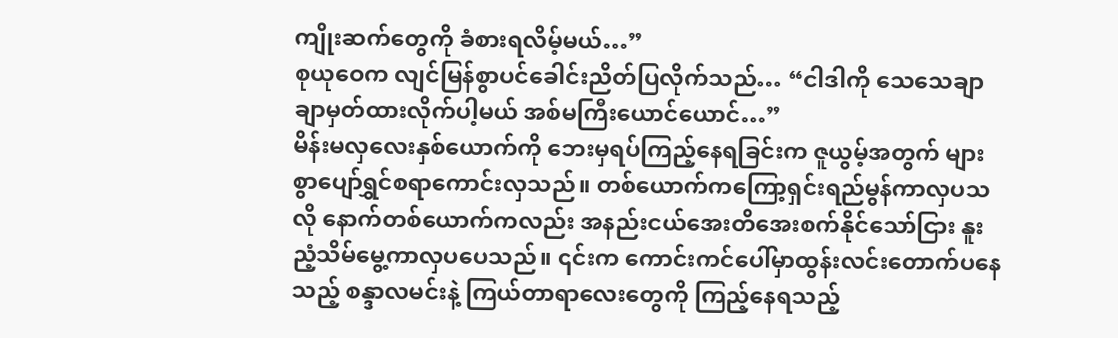ကျိုးဆက်တွေကို ခံစားရလိမ့်မယ်…”
စုယုဝေက လျင်မြန်စွာပင်ခေါင်းညိတ်ပြလိုက်သည်… “ငါဒါကို သေသေချာချာမှတ်ထားလိုက်ပါ့မယ် အစ်မကြီးယောင်ယောင်…”
မိန်းမလှလေးနှစ်ယောက်ကို ဘေးမှရပ်ကြည့်နေရခြင်းက ဇူယွမ့်အတွက် များစွာပျော်ရွှင်စရာကောင်းလှသည်။ တစ်ယောက်ကကြော့ရှင်းရည်မွန်ကာလှပသလို နောက်တစ်ယောက်ကလည်း အနည်းငယ်အေးတိအေးစက်နိုင်သော်ငြား နူးညံ့သိမ်မွေ့ကာလှပပေသည်။ ၎င်းက ကောင်းကင်ပေါ်မှာထွန်းလင်းတောက်ပနေသည့် စန္ဒာလမင်းနဲ့ ကြယ်တာရာလေးတွေကို ကြည့်နေရသည့်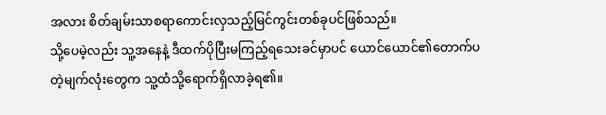အလား စိတ်ချမ်းသာစရာကောင်းလှသည့်မြင်ကွင်းတစ်ခုပင်ဖြစ်သည်။
သို့ပေမဲ့လည်း သူ့အနေနဲ့ ဒီထက်ပိုပြီးမကြည့်ရသေးခင်မှာပင် ယောင်ယောင်၏တောက်ပတဲ့မျက်လုံးတွေက သူ့ထံသို့ရောက်ရှိလာခဲ့ရ၏။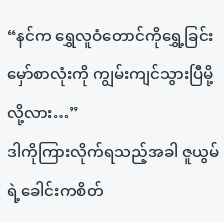“နင်က ရွှေလူဝံတောင်ကိုရွှေ့ခြင်းမှော်စာလုံးကို ကျွမ်းကျင်သွားပြီမို့လို့လား…”
ဒါကိုကြားလိုက်ရသည့်အခါ ဇူယွမ်ရဲ့ခေါင်းကစိတ်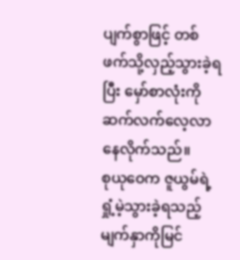ပျက်စွာဖြင့် တစ်ဖက်သို့လှည့်သွားခဲ့ရပြီး မှော်စာလုံးကိုဆက်လက်လေ့လာနေလိုက်သည်။
စုယုဝေက ဇူယွမ်ရဲ့ရှုံ့မဲ့သွားခဲ့ရသည့်မျက်နှာကိုမြင်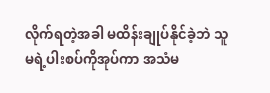လိုက်ရတဲ့အခါ မထိန်းချုပ်နိုင်ခဲ့ဘဲ သူမရဲ့ပါးစပ်ကိုအုပ်ကာ အသံမ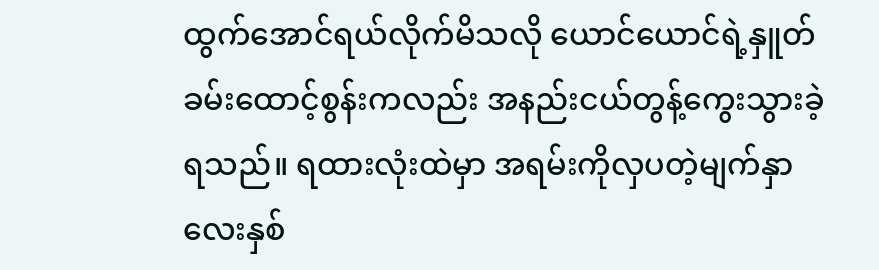ထွက်အောင်ရယ်လိုက်မိသလို ယောင်ယောင်ရဲ့နှူတ်ခမ်းထောင့်စွန်းကလည်း အနည်းငယ်တွန့်ကွေးသွားခဲ့ရသည်။ ရထားလုံးထဲမှာ အရမ်းကိုလှပတဲ့မျက်နှာလေးနှစ်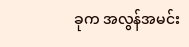ခုက အလွန်အမင်း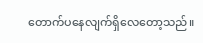တောက်ပနေလျက်ရှိလေတော့သည်။